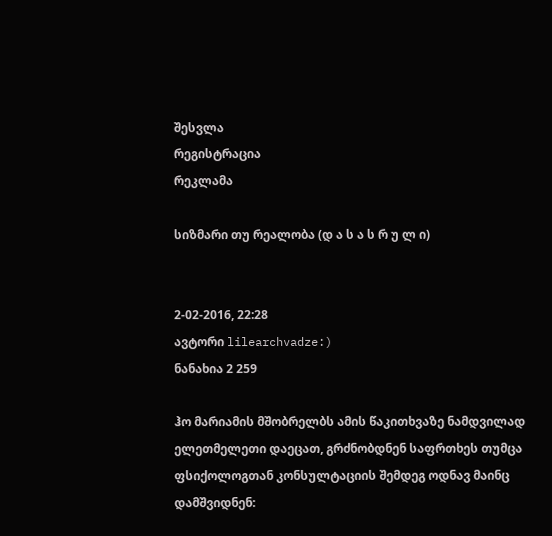შესვლა
რეგისტრაცია
რეკლამა

სიზმარი თუ რეალობა (დ ა ს ა ს რ უ ლ ი)


2-02-2016, 22:28
ავტორი lilearchvadze:)
ნანახია 2 259

ჰო მარიამის მშობრელბს ამის წაკითხვაზე ნამდვილად ელეთმელეთი დაეცათ, გრძნობდნენ საფრთხეს თუმცა ფსიქოლოგთან კონსულტაციის შემდეგ ოდნავ მაინც დამშვიდნენ: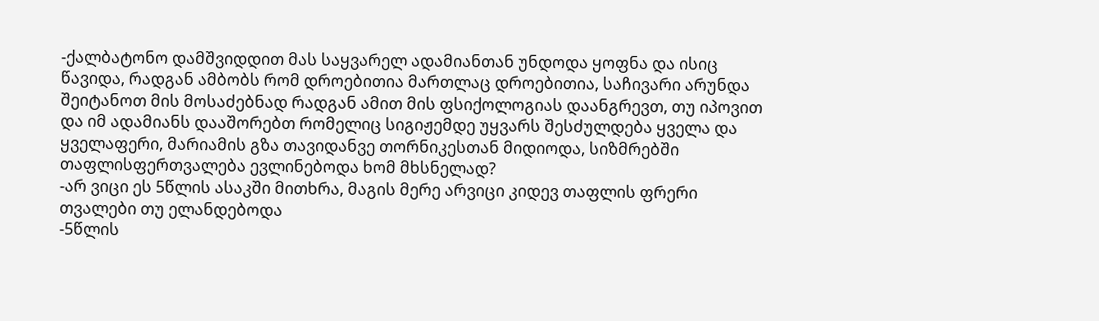-ქალბატონო დამშვიდდით მას საყვარელ ადამიანთან უნდოდა ყოფნა და ისიც წავიდა, რადგან ამბობს რომ დროებითია მართლაც დროებითია, საჩივარი არუნდა შეიტანოთ მის მოსაძებნად რადგან ამით მის ფსიქოლოგიას დაანგრევთ, თუ იპოვით და იმ ადამიანს დააშორებთ რომელიც სიგიჟემდე უყვარს შესძულდება ყველა და ყველაფერი, მარიამის გზა თავიდანვე თორნიკესთან მიდიოდა, სიზმრებში თაფლისფერთვალება ევლინებოდა ხომ მხსნელად?
-არ ვიცი ეს 5წლის ასაკში მითხრა, მაგის მერე არვიცი კიდევ თაფლის ფრერი თვალები თუ ელანდებოდა
-5წლის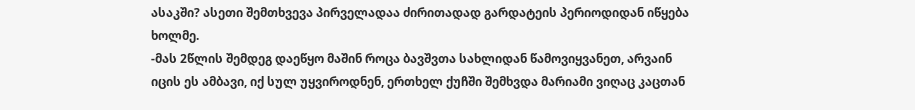ასაკში? ასეთი შემთხვევა პირველადაა ძირითადად გარდატეის პერიოდიდან იწყება ხოლმე.
-მას 2წლის შემდეგ დაეწყო მაშინ როცა ბავშვთა სახლიდან წამოვიყვანეთ, არვაინ იცის ეს ამბავი, იქ სულ უყვიროდნენ, ერთხელ ქუჩში შემხვდა მარიამი ვიღაც კაცთან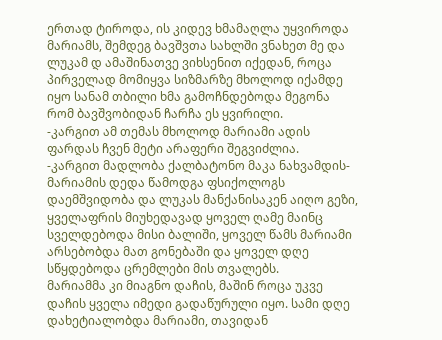ერთად ტიროდა, ის კიდევ ხმამაღლა უყვიროდა მარიამს, შემდეგ ბავშვთა სახლში ვნახეთ მე და ლუკამ დ ამაშინათვე ვიხსენით იქედან, როცა პირველად მომიყვა სიზმარზე მხოლოდ იქამდე იყო სანამ თბილი ხმა გამოჩნდებოდა მეგონა რომ ბავშვობიდან ჩარჩა ეს ყვირილი.
-კარგით ამ თემას მხოლოდ მარიამი ადის ფარდას ჩვენ მეტი არაფერი შეგვიძლია.
-კარგით მადლობა ქალბატონო მაკა ნახვამდის-მარიამის დედა წამოდგა ფსიქოლოგს დაემშვიდობა და ლუკას მანქანისაკენ აიღო გეზი, ყველაფრის მიუხედავად ყოველ ღამე მაინც სველდებოდა მისი ბალიში, ყოველ წამს მარიამი არსებობდა მათ გონებაში და ყოველ დღე სწყდებოდა ცრემლები მის თვალებს.
მარიამმა კი მიაგნო დაჩის, მაშინ როცა უკვე დაჩის ყველა იმედი გადაწურული იყო. სამი დღე დახეტიალობდა მარიამი, თავიდან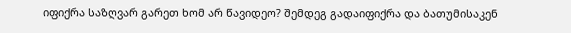იფიქრა საზღვარ გარეთ ხომ არ წავიდეო? შემდეგ გადაიფიქრა და ბათუმისაკენ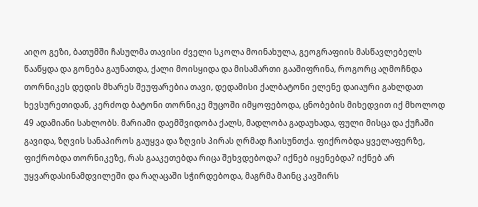აიღო გეზი, ბათუმში ჩასულმა თავისი ძველი სკოლა მოინახულა, გეოგრაფიის მასწავლებელს წააწყდა და გონება გაუნათდა, ქალი მოისყიდა და მისამართი გააშიფრინა, როგორც აღმოჩნდა თორნიკეს დედის მხარეს შეუფარებია თავი, დედამისი ქალბატონი ელენე დაიაური გახლდათ ხევსურეთიდან, კერძოდ ბატონი თორნიკე მუცოში იმყოფებოდა, ცნობების მიხედვით იქ მხოლოდ 49 ადამიანი სახლობს. მარიამი დაემშვიდობა ქალს, მადლობა გადაუხადა, ფული მისცა და ქუჩაში გავიდა, ზღვის სანაპიროს გაუყვა და ზღვის პირას ღრმად ჩაისუნთქა. ფიქრობდა ყველაფერზე, ფიქრობდა თორნიკეზე, რას გააკეთებდა რიცა შეხვდებოდა? იქნებ იყენებდა? იქნებ არ უყვარდასინამდვილეში და რაღაცაში სჭირდებოდა, მაგრმა მაინც კავშირს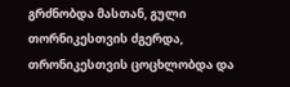გრძნობდა მასთან, გული თორნიკესთვის ძგერდა, თრონიკესთვის ცოცხლობდა და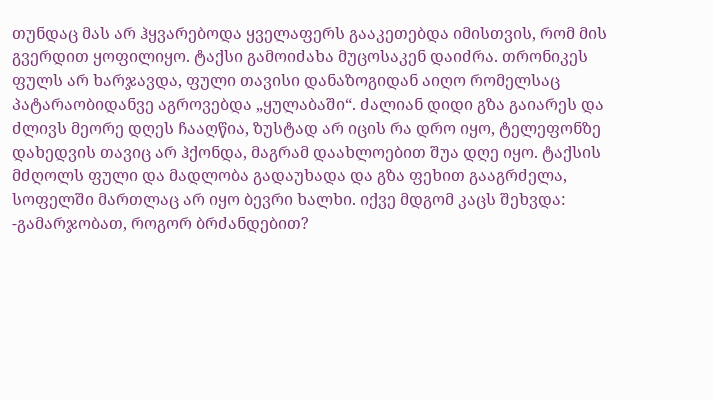თუნდაც მას არ ჰყვარებოდა ყველაფერს გააკეთებდა იმისთვის, რომ მის გვერდით ყოფილიყო. ტაქსი გამოიძახა მუცოსაკენ დაიძრა. თრონიკეს ფულს არ ხარჯავდა, ფული თავისი დანაზოგიდან აიღო რომელსაც პატარაობიდანვე აგროვებდა „ყულაბაში“. ძალიან დიდი გზა გაიარეს და ძლივს მეორე დღეს ჩააღწია, ზუსტად არ იცის რა დრო იყო, ტელეფონზე დახედვის თავიც არ ჰქონდა, მაგრამ დაახლოებით შუა დღე იყო. ტაქსის მძღოლს ფული და მადლობა გადაუხადა და გზა ფეხით გააგრძელა, სოფელში მართლაც არ იყო ბევრი ხალხი. იქვე მდგომ კაცს შეხვდა:
-გამარჯობათ, როგორ ბრძანდებით?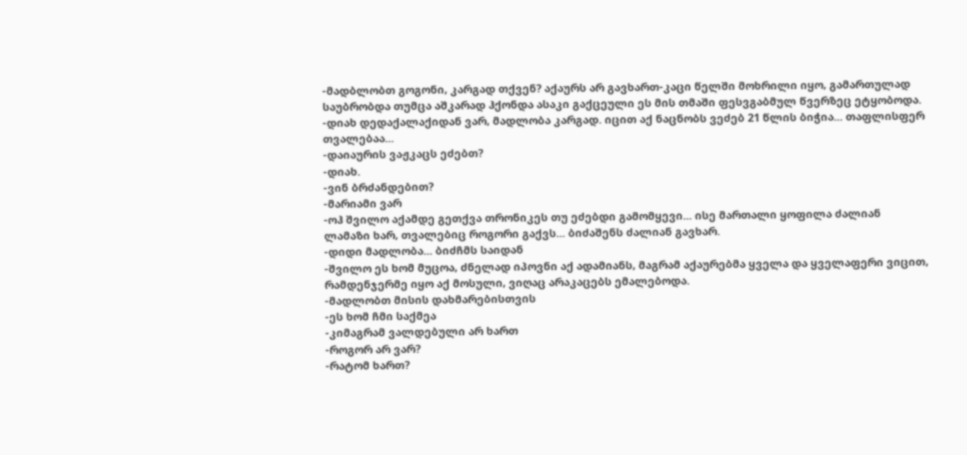-მადბლობთ გოგონი, კარგად თქვენ? აქაურს არ გავხართ-კაცი წელში მოხრილი იყო, გამართულად საუბრობდა თუმცა აშკარად ჰქონდა ასაკი გაქცეული ეს მის თმაში ფესვგაბმულ წვერზეც ეტყობოდა.
-დიახ დედაქალაქიდან ვარ, მადლობა კარგად. იცით აქ ნაცნობს ვეძებ 21 წლის ბიჭია... თაფლისფერ თვალებაა...
-დაიაურის ვაჟკაცს ეძებთ?
-დიახ.
-ვინ ბრძანდებით?
-მარიამი ვარ
-ოჰ შვილო აქამდე გეთქვა თრონიკეს თუ ეძებდი გამომყევი... ისე მართალი ყოფილა ძალიან ლამაზი ხარ, თვალებიც როგორი გაქვს... ბიძაშენს ძალიან გავხარ.
-დიდი მადლობა... ბიძჩმს საიდან
-შვილო ეს ხომ მუცოა, ძნელად იპოვნი აქ ადამიანს, მაგრამ აქაურებმა ყველა და ყველაფერი ვიცით, რამდენჯერმე იყო აქ მოსული, ვიღაც არაკაცებს ემალებოდა.
-მადლობთ მისის დახმარებისთვის
-ეს ხომ ჩმი საქმეა
-კიმაგრამ ვალდებული არ ხართ
-როგორ არ ვარ?
-რატომ ხართ?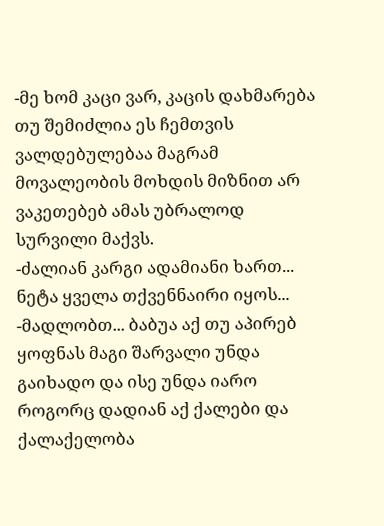-მე ხომ კაცი ვარ, კაცის დახმარება თუ შემიძლია ეს ჩემთვის ვალდებულებაა მაგრამ მოვალეობის მოხდის მიზნით არ ვაკეთებებ ამას უბრალოდ სურვილი მაქვს.
-ძალიან კარგი ადამიანი ხართ... ნეტა ყველა თქვენნაირი იყოს...
-მადლობთ... ბაბუა აქ თუ აპირებ ყოფნას მაგი შარვალი უნდა გაიხადო და ისე უნდა იარო როგორც დადიან აქ ქალები და ქალაქელობა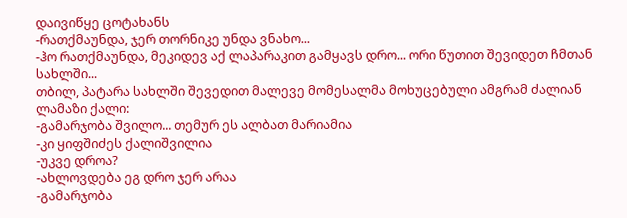დაივიწყე ცოტახანს
-რათქმაუნდა, ჯერ თორნიკე უნდა ვნახო...
-ჰო რათქმაუნდა, მეკიდევ აქ ლაპარაკით გამყავს დრო... ორი წუთით შევიდეთ ჩმთან სახლში...
თბილ, პატარა სახლში შევედით მალევე მომესალმა მოხუცებული ამგრამ ძალიან ლამაზი ქალი:
-გამარჯობა შვილო... თემურ ეს ალბათ მარიამია
-კი ყიფშიძეს ქალიშვილია
-უკვე დროა?
-ახლოვდება ეგ დრო ჯერ არაა
-გამარჯობა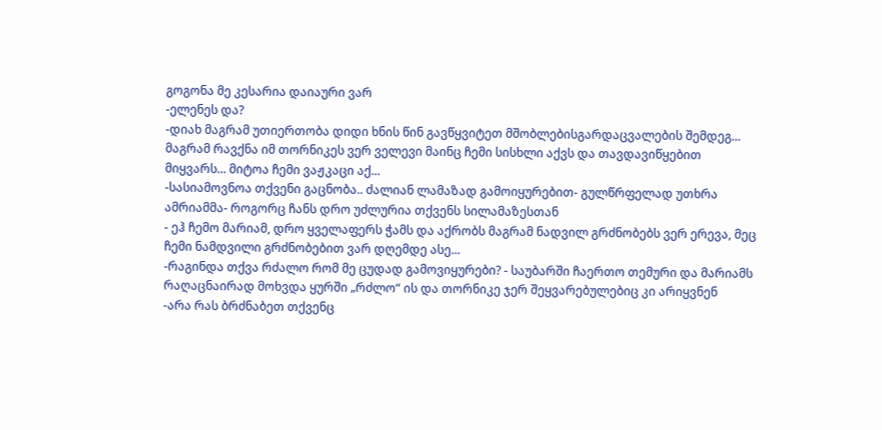გოგონა მე კესარია დაიაური ვარ
-ელენეს და?
-დიახ მაგრამ უთიერთობა დიდი ხნის წინ გავწყვიტეთ მშობლებისგარდაცვალების შემდეგ... მაგრამ რავქნა იმ თორნიკეს ვერ ველევი მაინც ჩემი სისხლი აქვს და თავდავიწყებით მიყვარს... მიტოა ჩემი ვაჟკაცი აქ...
-სასიამოვნოა თქვენი გაცნობა.. ძალიან ლამაზად გამოიყურებით- გულწრფელად უთხრა ამრიამმა- როგორც ჩანს დრო უძლურია თქვენს სილამაზესთან
- ეჰ ჩემო მარიამ, დრო ყველაფერს ჭამს და აქრობს მაგრამ ნადვილ გრძნობებს ვერ ერევა, მეც ჩემი ნამდვილი გრძნობებით ვარ დღემდე ასე...
-რაგინდა თქვა რძალო რომ მე ცუდად გამოვიყურები? - საუბარში ჩაერთო თემური და მარიამს რაღაცნაირად მოხვდა ყურში „რძლო“ ის და თორნიკე ჯერ შეყვარებულებიც კი არიყვნენ
-არა რას ბრძნაბეთ თქვენც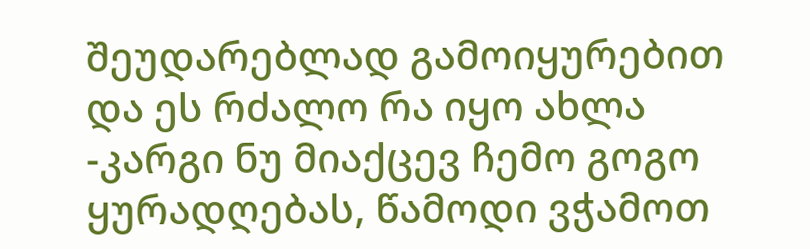შეუდარებლად გამოიყურებით და ეს რძალო რა იყო ახლა
-კარგი ნუ მიაქცევ ჩემო გოგო ყურადღებას, წამოდი ვჭამოთ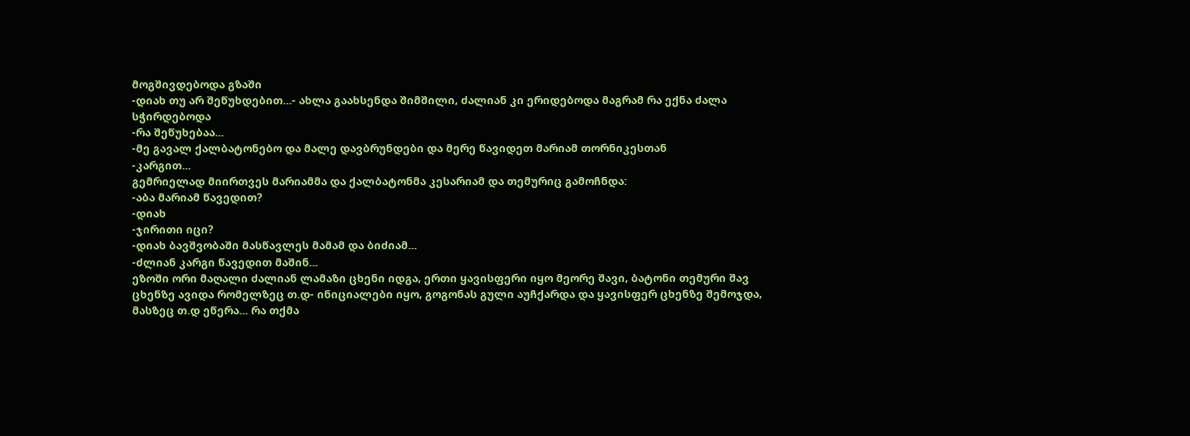მოგშივდებოდა გზაში
-დიახ თუ არ შეწუხდებით...- ახლა გაახსენდა შიმშილი, ძალიან კი ერიდებოდა მაგრამ რა ექნა ძალა სჭირდებოდა
-რა შეწუხებაა...
-მე გავალ ქალბატონებო და მალე დავბრუნდები და მერე წავიდეთ მარიამ თორნიკესთან
-კარგით...
გემრიელად მიირთვეს მარიამმა და ქალბატონმა კესარიამ და თემურიც გამოჩნდა:
-აბა მარიამ წავედით?
-დიახ
-ჯირითი იცი?
-დიახ ბავშვობაში მასწავლეს მამამ და ბიძიამ...
-ძლიან კარგი წავედით მაშინ...
ეზოში ორი მაღალი ძალიან ლამაზი ცხენი იდგა, ერთი ყავისფერი იყო მეორე შავი, ბატონი თემური შავ ცხენზე ავიდა რომელზეც თ.დ- ინიციალები იყო, გოგონას გული აუჩქარდა და ყავისფერ ცხენზე შემოჯდა, მასზეც თ.დ ეწერა... რა თქმა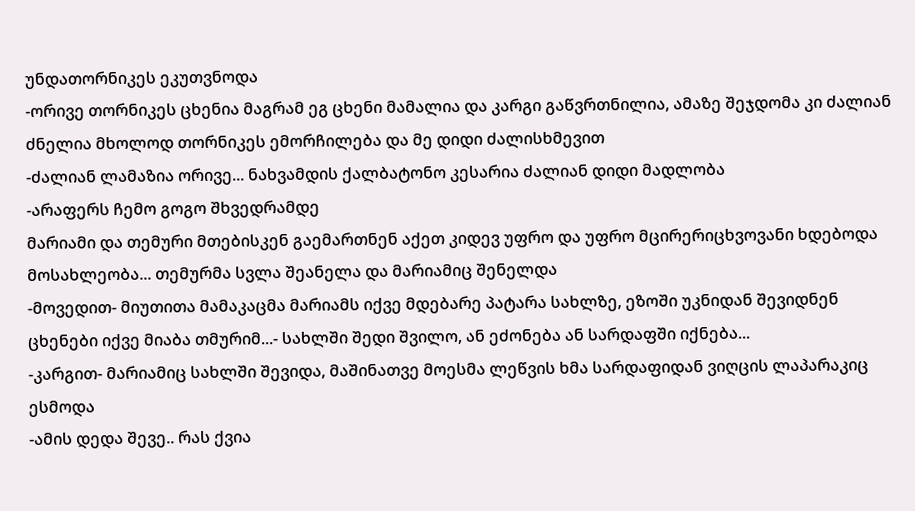უნდათორნიკეს ეკუთვნოდა
-ორივე თორნიკეს ცხენია მაგრამ ეგ ცხენი მამალია და კარგი გაწვრთნილია, ამაზე შეჯდომა კი ძალიან ძნელია მხოლოდ თორნიკეს ემორჩილება და მე დიდი ძალისხმევით
-ძალიან ლამაზია ორივე... ნახვამდის ქალბატონო კესარია ძალიან დიდი მადლობა
-არაფერს ჩემო გოგო შხვედრამდე
მარიამი და თემური მთებისკენ გაემართნენ აქეთ კიდევ უფრო და უფრო მცირერიცხვოვანი ხდებოდა მოსახლეობა... თემურმა სვლა შეანელა და მარიამიც შენელდა
-მოვედით- მიუთითა მამაკაცმა მარიამს იქვე მდებარე პატარა სახლზე, ეზოში უკნიდან შევიდნენ ცხენები იქვე მიაბა თმურიმ...- სახლში შედი შვილო, ან ეძონება ან სარდაფში იქნება...
-კარგით- მარიამიც სახლში შევიდა, მაშინათვე მოესმა ლეწვის ხმა სარდაფიდან ვიღცის ლაპარაკიც ესმოდა
-ამის დედა შევე.. რას ქვია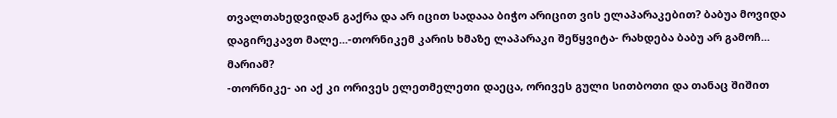თვალთახედვიდან გაქრა და არ იცით სადააა ბიჭო არიცით ვის ელაპარაკებით? ბაბუა მოვიდა დაგირეკავთ მალე...-თორნიკემ კარის ხმაზე ლაპარაკი შეწყვიტა- რახდება ბაბუ არ გამოჩ... მარიამ?
-თორნიკე- აი აქ კი ორივეს ელეთმელეთი დაეცა, ორივეს გული სითბოთი და თანაც შიშით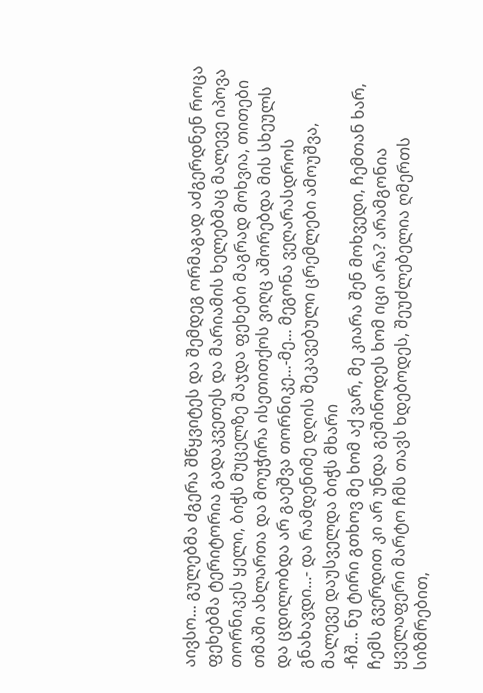აივსო... გულებმა ძგერა შწყვიტეს და შემდეგ ორმაგად აძგერდნენ როცა ფეხებმა ტერიტორია გადაკვეთეს და მარიამის ხელებმაც მალევე იპოვა თორნიკეს ყელი, ბიჭს მუცელზე შაჯდა ფეხები მაგრად მოხვია, თითები თმაში ახლართა და მოუჭირა ისეთითქოს ვიღც აშორებდა მის სხეულს და ცდილობდა არ გაეშვა თორნიკე...-მე... მეგონა ვეღარასდროს გნახავდი...- და რამდენიმე დღის შეკავებული ცრემლები ამოუშვა, მალევე დაუსველდა ბიჭს მხარი
-ჩშ... ნუ ტირი გთხოვ მე ხომ აქ ვარ, მე კიარა შენ მოხვედი, ჩემთან ხარ, ჩემს გვერდით კი არ უნდა გეშინოდეს ხომ იცი არა? არამგონია ყველაფერი მარტო ჩმს თავს ხდებოდეს, შეუძლებელია ღმერთს სიზმრებით,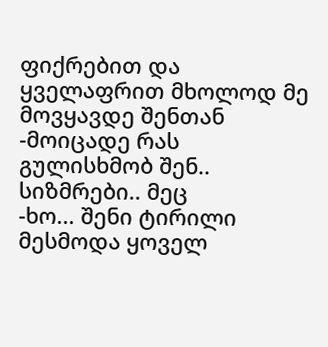ფიქრებით და ყველაფრით მხოლოდ მე მოვყავდე შენთან
-მოიცადე რას გულისხმობ შენ.. სიზმრები.. მეც
-ხო... შენი ტირილი მესმოდა ყოველ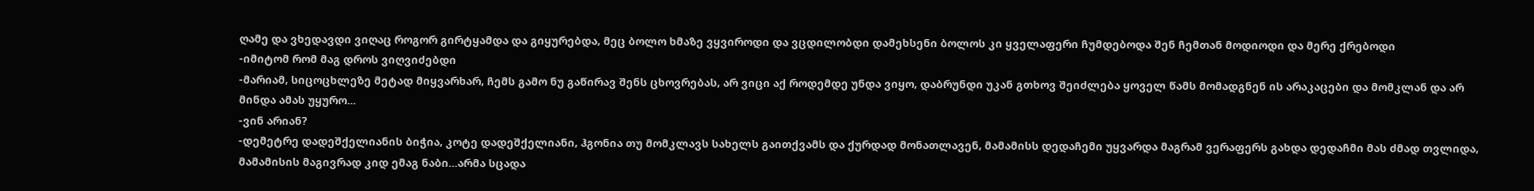ღამე და ვხედავდი ვიღაც როგორ გირტყამდა და გიყურებდა, მეც ბოლო ხმაზე ვყვიროდი და ვცდილობდი დამეხსენი ბოლოს კი ყველაფერი ჩუმდებოდა შენ ჩემთან მოდიოდი და მერე ქრებოდი
-იმიტომ რომ მაგ დროს ვიღვიძებდი
-მარიამ, სიცოცხლეზე მეტად მიყვარხარ, ჩემს გამო ნუ გაწირავ შენს ცხოვრებას, არ ვიცი აქ როდემდე უნდა ვიყო, დაბრუნდი უკან გთხოვ შეიძლება ყოველ წამს მომადგნენ ის არაკაცები და მომკლან და არ მინდა ამას უყურო...
-ვინ არიან?
-დემეტრე დადეშქელიანის ბიჭია, კოტე დადეშქელიანი, ჰგონია თუ მომკლავს სახელს გაითქვამს და ქურდად მონათლავენ, მამამისს დედაჩემი უყვარდა მაგრამ ვერაფერს გახდა დედაჩმი მას ძმად თვლიდა, მამამისის მაგივრად კიდ ემაგ ნაბი...არმა სცადა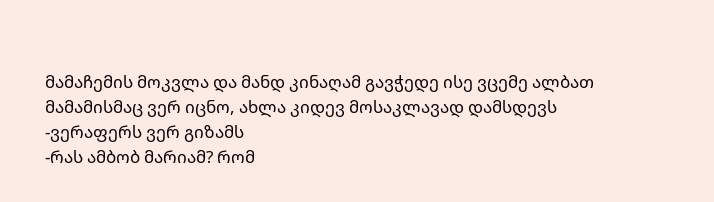მამაჩემის მოკვლა და მანდ კინაღამ გავჭედე ისე ვცემე ალბათ მამამისმაც ვერ იცნო, ახლა კიდევ მოსაკლავად დამსდევს
-ვერაფერს ვერ გიზამს
-რას ამბობ მარიამ? რომ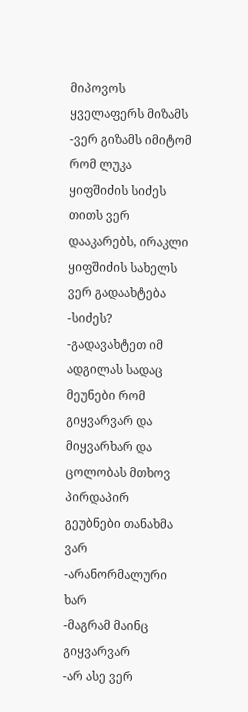მიპოვოს ყველაფერს მიზამს
-ვერ გიზამს იმიტომ რომ ლუკა ყიფშიძის სიძეს თითს ვერ დააკარებს, ირაკლი ყიფშიძის სახელს ვერ გადაახტება
-სიძეს?
-გადავახტეთ იმ ადგილას სადაც მეუნები რომ გიყვარვარ და მიყვარხარ და ცოლობას მთხოვ პირდაპირ გეუბნები თანახმა ვარ
-არანორმალური ხარ
-მაგრამ მაინც გიყვარვარ
-არ ასე ვერ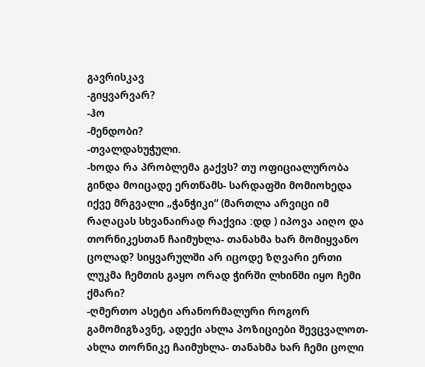გავრისკავ
-გიყვარვარ?
-ჰო
-მენდობი?
-თვალდახუჭული.
-ხოდა რა პრობლემა გაქვს? თუ ოფიციალურობა გინდა მოიცადე ერთწამს- სარდაფში მომიოხედა იქვე მრგვალი „ჭანჭიკი“ (მართლა არვიცი იმ რაღაცას სხვანაირად რაქვია :დდ ) იპოვა აიღო და თორნიკესთან ჩაიმუხლა- თანახმა ხარ მომიყვანო ცოლად? სიყვარულში არ იცოდე ზღვარი ერთი ლუკმა ჩემთის გაყო ორად ჭირში ლხინში იყო ჩემი ქმარი?
-ღმერთო ასეტი არანორმალური როგორ გამომიგზავნე, ადექი ახლა პოზიციები შევცვალოთ- ახლა თორნიკე ჩაიმუხლა- თანახმა ხარ ჩემი ცოლი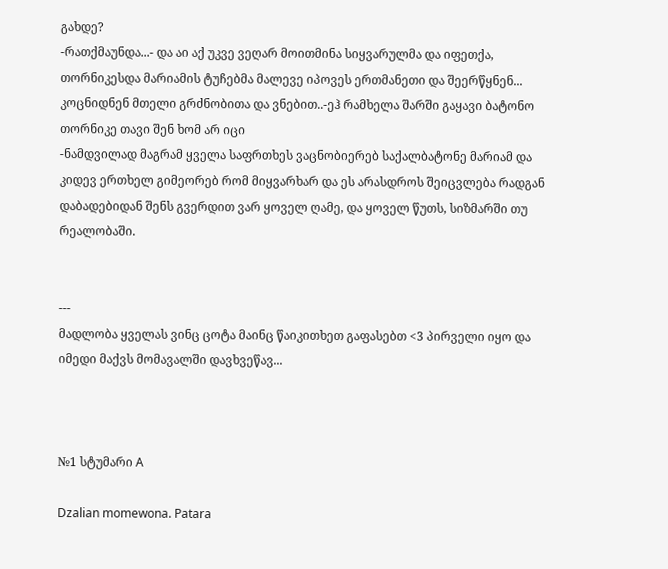გახდე?
-რათქმაუნდა...- და აი აქ უკვე ვეღარ მოითმინა სიყვარულმა და იფეთქა, თორნიკესდა მარიამის ტუჩებმა მალევე იპოვეს ერთმანეთი და შეერწყნენ... კოცნიდნენ მთელი გრძნობითა და ვნებით..-ეჰ რამხელა შარში გაყავი ბატონო თორნიკე თავი შენ ხომ არ იცი
-ნამდვილად მაგრამ ყველა საფრთხეს ვაცნობიერებ საქალბატონე მარიამ და კიდევ ერთხელ გიმეორებ რომ მიყვარხარ და ეს არასდროს შეიცვლება რადგან დაბადებიდან შენს გვერდით ვარ ყოველ ღამე, და ყოველ წუთს, სიზმარში თუ რეალობაში.


---
მადლობა ყველას ვინც ცოტა მაინც წაიკითხეთ გაფასებთ <3 პირველი იყო და იმედი მაქვს მომავალში დავხვეწავ...



№1 სტუმარი A

Dzalian momewona. Patara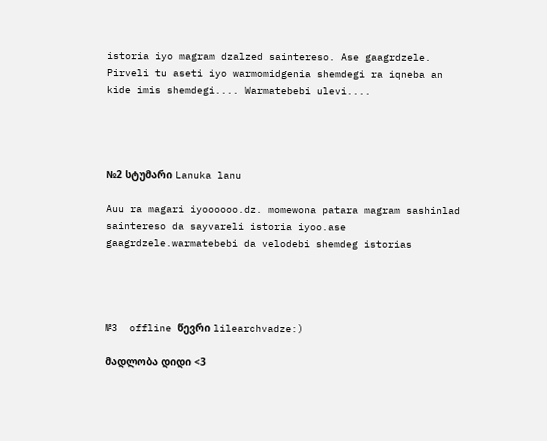istoria iyo magram dzalzed saintereso. Ase gaagrdzele. Pirveli tu aseti iyo warmomidgenia shemdegi ra iqneba an kide imis shemdegi.... Warmatebebi ulevi....




№2 სტუმარი Lanuka lanu

Auu ra magari iyoooooo.dz. momewona patara magram sashinlad saintereso da sayvareli istoria iyoo.ase gaagrdzele.warmatebebi da velodebi shemdeg istorias




№3  offline წევრი lilearchvadze:)

მადლობა დიდი <3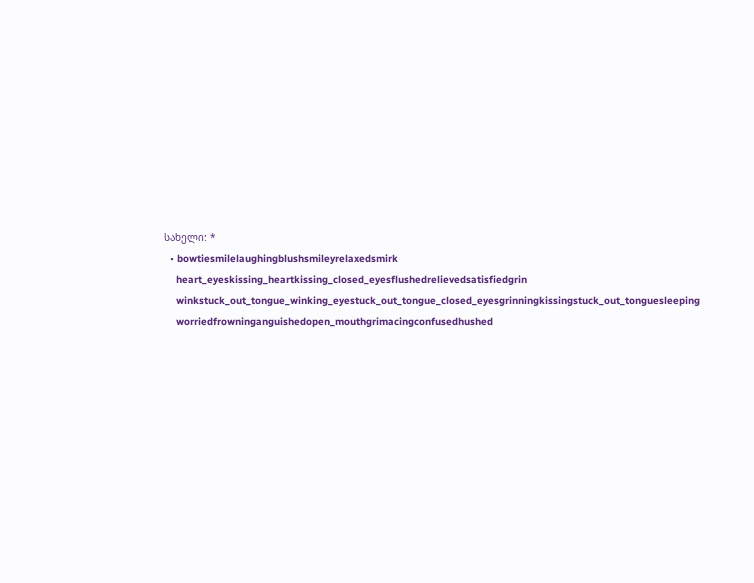სახელი: *
  • bowtiesmilelaughingblushsmileyrelaxedsmirk
    heart_eyeskissing_heartkissing_closed_eyesflushedrelievedsatisfiedgrin
    winkstuck_out_tongue_winking_eyestuck_out_tongue_closed_eyesgrinningkissingstuck_out_tonguesleeping
    worriedfrowninganguishedopen_mouthgrimacingconfusedhushed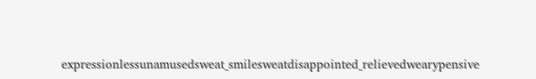expressionlessunamusedsweat_smilesweatdisappointed_relievedwearypensive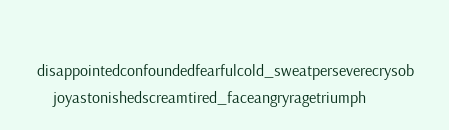disappointedconfoundedfearfulcold_sweatperseverecrysob
    joyastonishedscreamtired_faceangryragetriumph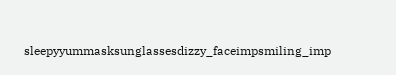sleepyyummasksunglassesdizzy_faceimpsmiling_imp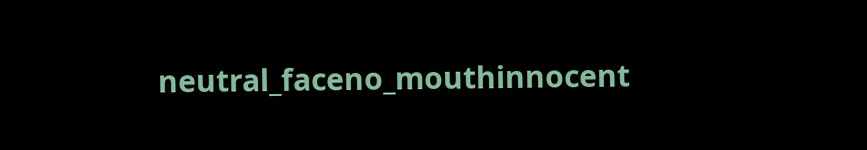neutral_faceno_mouthinnocent